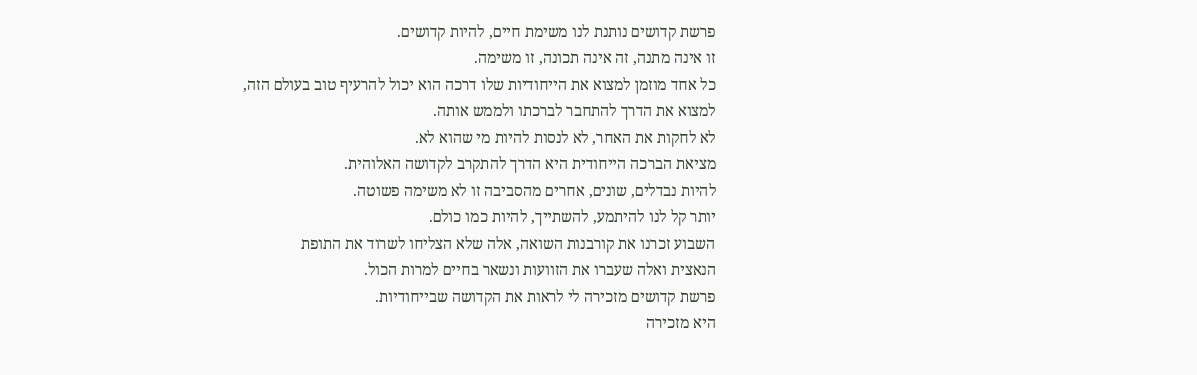פרשת קדושים נותנת לנו משימת חיים, להיות קדושים.
זו אינה מתנה, זה אינה תכונה, זו משימה.
כל אחד מוזמן למצוא את הייחודיות שלו דרכה הוא יכול להרעיף טוב בעולם הזה,
למצוא את הדרך להתחבר לברכתו ולממש אותה.
לא לחקות את האחר, לא לנסות להיות מי שהוא לא.
מציאת הברכה הייחודית היא הדרך להתקרב לקדושה האלוהית.
להיות נבדלים, שונים, אחרים מהסביבה זו לא משימה פשוטה.
יותר קל לנו להיתמע, להשתייך, להיות כמו כולם.
השבוע זכרנו את קורבנות השואה, אלה שלא הצליחו לשרוד את התופת
הנאצית ואלה שעברו את הזוועות ונשאר בחיים למרות הכול.
פרשת קדושים מזכירה לי לראות את הקדושה שבייחודיות.
היא מזכירה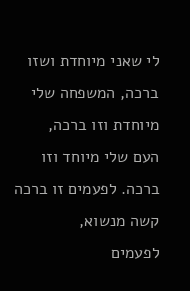לי שאני מיוחדת ושזו ברכה, המשפחה שלי מיוחדת וזו ברכה,
העם שלי מיוחד וזו ברכה. לפעמים זו ברכה קשה מנשוא,
לפעמים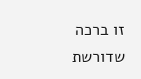זו ברכה שדורשת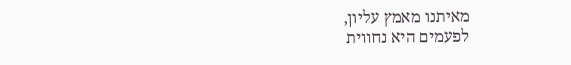מאיתנו מאמץ עליון,
לפעמים היא נחווית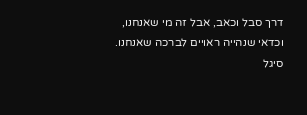דרך סבל וכאב, אבל זה מי שאנחנו,
וכדאי שנהייה ראויים לברכה שאנחנו.
סיגל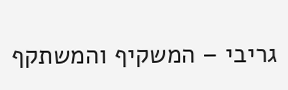גריבי – המשקיף והמשתקף